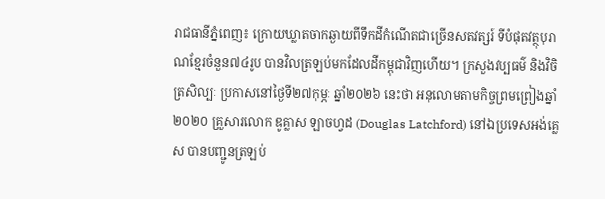រាជធានីភ្នំពេញ៖ ក្រោយឃ្លាតចាកឆ្ងាយពីទឹកដីកំណើតជាច្រើនសតវត្សរ៍ ទីបំផុតវត្ថុបុរាណខ្មែរចំនួន៧៤រូប បានវិលត្រឡប់មកដែលដីកម្ពុជាវិញហើយ។ ក្រសួងវប្បធម៌ និងវិចិត្រសិល្បៈ ប្រកាសនៅថ្ងៃទី២៧កុម្ភៈ ឆ្នាំ២០២៦ នេះថា អនុលោមតាមកិច្ចព្រមព្រៀងឆ្នាំ២០២០ គ្រួសារលោក ឌូគ្លាស ឡាចហ្វដ (Douglas Latchford) នៅឯប្រទេសអង់គ្លេស បានបញ្ជូនត្រឡប់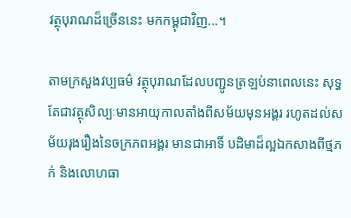វត្ថុបុរាណដ៏ច្រើននេះ មកកម្ពុជាវិញ...។

តាមក្រសួងវប្បធម៌ វត្ថុបុរាណដែលបញ្ជូនត្រឡប់នាពេលនេះ សុទ្ធតែជាវត្ថុសិល្បៈមានអាយុកាលតាំងពីសម័យមុនអង្គរ រហូតដល់សម័យរុងរឿងនៃចក្រភពអង្គរ មានជាអាទិ៍ បដិមាដ៏ល្អឯកសាងពីថ្មភក់ និងលោហធា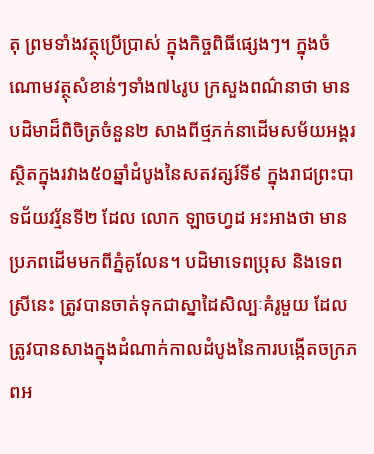តុ ព្រមទាំងវត្ថុប្រើប្រាស់ ក្នុងកិច្ចពិធីផ្សេងៗ។ ក្នុងចំណោមវត្ថុសំខាន់ៗទាំង៧៤រូប ក្រសួងពណ៌នាថា មានបដិមាដ៏ពិចិត្រចំនួន២ សាងពីថ្មភក់នាដើមសម័យអង្គរ ស្ថិតក្នុងរវាង៥០ឆ្នាំដំបូងនៃសតវត្សរ៍ទី៩ ក្នុងរាជព្រះបាទជ័យវរ្ម័នទី២ ដែល លោក ឡាចហ្វដ អះអាងថា មានប្រភពដើមមកពីភ្នំគូលែន។ បដិមាទេពប្រុស និងទេពស្រីនេះ ត្រូវបានចាត់ទុកជាស្នាដៃសិល្បៈគំរូមួយ ដែលត្រូវបានសាងក្នុងដំណាក់កាលដំបូងនៃការបង្កើតចក្រភពអ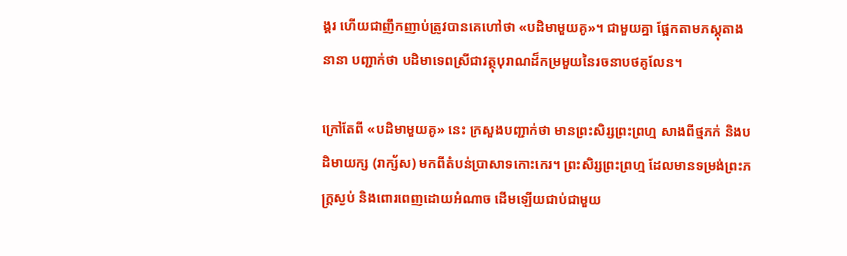ង្គរ ហើយជាញឹកញាប់ត្រូវបានគេហៅថា «បដិមាមួយគូ»។ ជាមួយគ្នា ផ្អែកតាមភស្តុតាងនានា បញ្ជាក់ថា បដិមាទេពស្រីជាវត្ថុបុរាណដ៏កម្រមួយនៃរចនាបថគូលែន។

ក្រៅតែពី «បដិមាមួយគូ» នេះ ក្រសួងបញ្ជាក់ថា មានព្រះសិរ្សព្រះព្រហ្ម សាងពីថ្មភក់ និងបដិមាយក្ស (រាក្ស័ស) មកពីតំបន់ប្រាសាទកោះកេរ។ ព្រះសិរ្សព្រះព្រហ្ម ដែលមានទម្រង់ព្រះភក្ត្រស្ងប់ និងពោរពេញដោយអំណាច ដើមឡើយជាប់ជាមួយ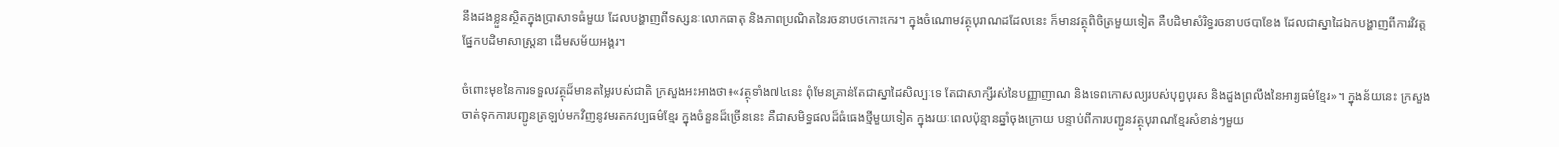នឹងដងខ្លួនស្ថិតក្នុងប្រាសាទធំមួយ ដែលបង្ហាញពីទស្សនៈលោកធាតុ និងភាពប្រណិតនៃរចនាបថកោះកេរ។ ក្នុងចំណោមវត្ថុបុរាណដដែលនេះ ក៏មានវត្ថុពិចិត្រមួយទៀត គឺបដិមាសំរិទ្ធរចនាបថបាខែង ដែលជាស្នាដៃឯកបង្ហាញពីការវិវត្តផ្នែកបដិមាសាស្ត្រនា ដើមសម័យអង្គរ។

ចំពោះមុខនៃការទទួលវត្ថុដ៏មានតម្លៃរបស់ជាតិ ក្រសួងអះអាងថា៖«វត្ថុទាំង៧៤នេះ ពុំមែនគ្រាន់តែជាស្នាដៃសិល្បៈទេ តែជាសាក្សីរស់នៃបញ្ញាញាណ និងទេពកោសល្យរបស់បុព្វបុរស និងដួងព្រលឹងនៃអារ្យធម៌ខ្មែរ»។ ក្នុងន័យនេះ ក្រសួងចាត់ទុកការបញ្ជូនត្រឡប់មកវិញនូវមរតកវប្បធម៌ខ្មែរ ក្នុងចំនួនដ៏ច្រើននេះ គឺជាសមិទ្ធផលដ៏ធំធេងថ្មីមួយទៀត ក្នុងរយៈពេលប៉ុន្មានឆ្នាំចុងក្រោយ បន្ទាប់ពីការបញ្ជូនវត្ថុបុរាណខ្មែរសំខាន់ៗមួយ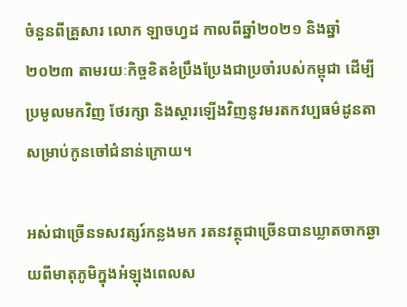ចំនួនពីគ្រួសារ លោក ឡាចហ្វដ កាលពីឆ្នាំ២០២១ និងឆ្នាំ២០២៣ តាមរយៈកិច្ចខិតខំប្រឹងប្រែងជាប្រចាំរបស់កម្ពុជា ដើម្បីប្រមូលមកវិញ ថែរក្សា និងស្តារឡើងវិញនូវមរតកវប្បធម៌ដូនតាសម្រាប់កូនចៅជំនាន់ក្រោយ។

អស់ជាច្រើនទសវត្សរ៍កន្លងមក រតនវត្ថុជាច្រើនបានឃ្លាតចាកឆ្ងាយពីមាតុភូមិក្នុងអំឡុងពេលស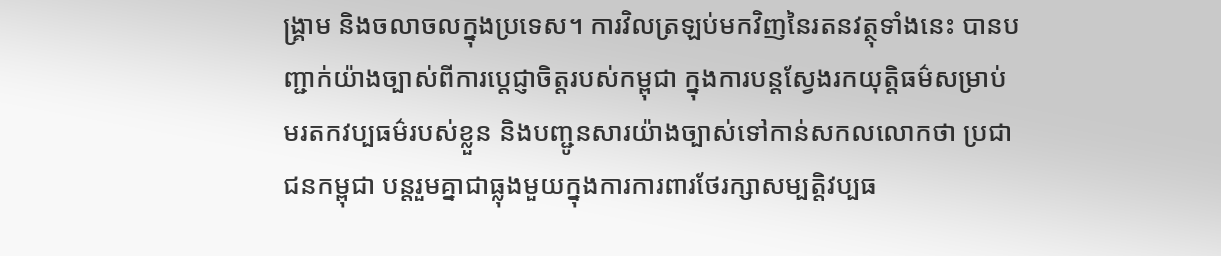ង្គ្រាម និងចលាចលក្នុងប្រទេស។ ការវិលត្រឡប់មកវិញនៃរតនវត្ថុទាំងនេះ បានបញ្ជាក់យ៉ាងច្បាស់ពីការប្តេជ្ញាចិត្តរបស់កម្ពុជា ក្នុងការបន្តស្វែងរកយុត្តិធម៌សម្រាប់មរតកវប្បធម៌របស់ខ្លួន និងបញ្ជូនសារយ៉ាងច្បាស់ទៅកាន់សកលលោកថា ប្រជាជនកម្ពុជា បន្តរួមគ្នាជាធ្លុងមួយក្នុងការការពារថែរក្សាសម្បត្តិវប្បធ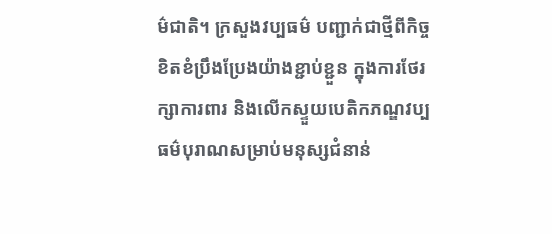ម៌ជាតិ។ ក្រសួងវប្បធម៌ បញ្ជាក់ជាថ្មីពីកិច្ចខិតខំប្រឹងប្រែងយ៉ាងខ្ជាប់ខ្ជួន ក្នុងការថែរក្សាការពារ និងលើកស្ទួយបេតិកភណ្ឌវប្បធម៌បុរាណសម្រាប់មនុស្សជំនាន់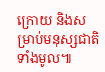ក្រោយ និងសម្រាប់មនុស្សជាតិទាំងមូល៕